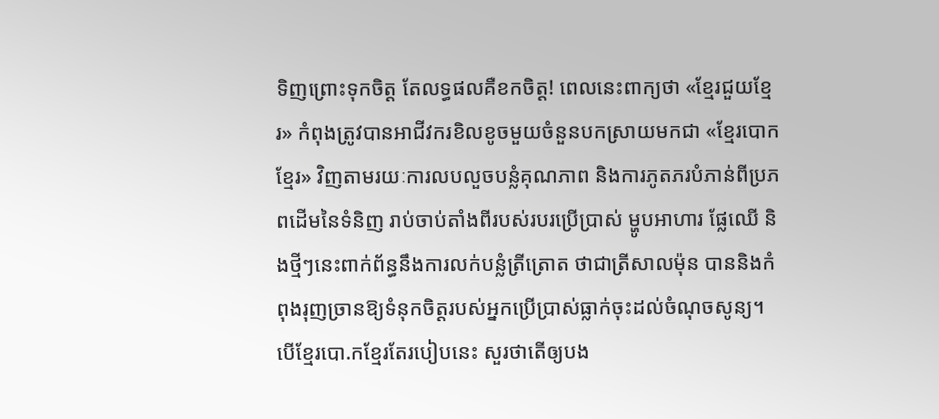ទិញព្រោះទុកចិត្ត តែលទ្ធផលគឺខកចិត្ត! ពេលនេះពាក្យថា «ខ្មែរជួយខ្មែរ» កំពុងត្រូវបានអាជីវករខិលខូចមួយចំនួនបកស្រាយមកជា «ខ្មែរបោកខ្មែរ» វិញតាមរយៈការលបលួចបន្លំគុណភាព និងការភូតភរបំភាន់ពីប្រភពដើមនៃទំនិញ រាប់ចាប់តាំងពីរបស់របរប្រើប្រាស់ ម្ហូបអាហារ ផ្លែឈើ និងថ្មីៗនេះពាក់ព័ន្ធនឹងការលក់បន្លំត្រីត្រោត ថាជាត្រីសាលម៉ុន បាននិងកំពុងរុញច្រានឱ្យទំនុកចិត្តរបស់អ្នកប្រើប្រាស់ធ្លាក់ចុះដល់ចំណុចសូន្យ។ បើខ្មែរបោ.កខ្មែរតែរបៀបនេះ សួរថាតើឲ្យបង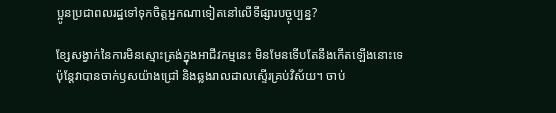ប្អូនប្រជាពលរដ្ឋទៅទុកចិត្តអ្នកណាទៀតនៅលើទីផ្សារបច្ចុប្បន្ន?

ខ្សែសង្វាក់នៃការមិនស្មោះត្រង់ក្នុងអាជីវកម្មនេះ មិនមែនទើបតែនឹងកើតឡើងនោះទេ ប៉ុន្តែវាបានចាក់ឫសយ៉ាងជ្រៅ និងឆ្លងរាលដាលស្ទើរគ្រប់វិស័យ។ ចាប់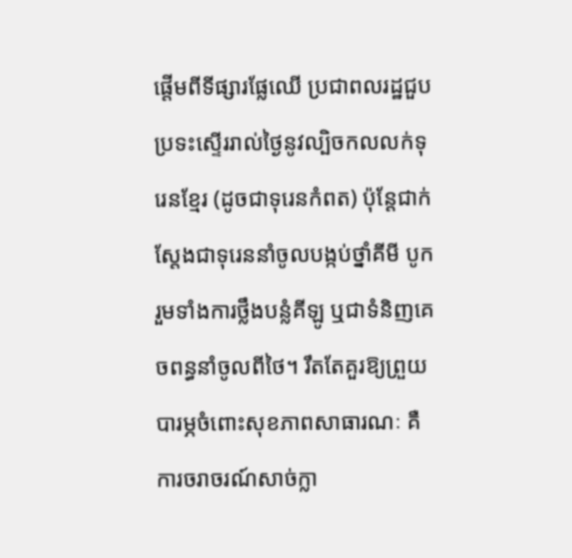ផ្តើមពីទីផ្សារផ្លែឈើ ប្រជាពលរដ្ឋជួបប្រទះស្ទើររាល់ថ្ងៃនូវល្បិចកលលក់ទុរេនខ្មែរ (ដូចជាទុរេនកំពត) ប៉ុន្តែជាក់ស្តែងជាទុរេននាំចូលបង្កប់ថ្នាំគីមី បូករួមទាំងការថ្លឹងបន្លំគីឡូ ឬជាទំនិញគេចពន្ធនាំចូលពីថៃ។ រឹតតែគួរឱ្យព្រួយបារម្ភចំពោះសុខភាពសាធារណៈ គឺការចរាចរណ៍សាច់ក្លា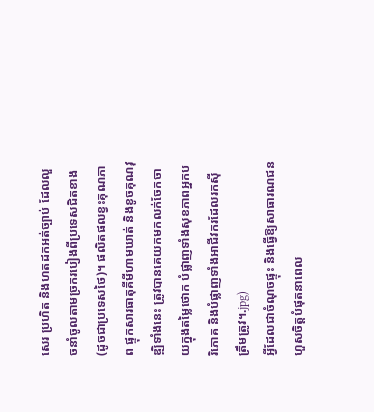សេរ ប្រហិត និងហតដកអត់ច្បាប់ ដែលលួចនាំចូលតាមច្រករបៀងពីប្រទេសជិតខាង (ដូចជាប្រទេសថៃ)។ ផលិតផលខ្វះគុណភាព ផ្ទុកសារធាតុគីមីហាមឃាត់ និងខូចគុណវុឌ្ឍិទាំងនេះ ត្រូវបានគេយកមកលក់ចែកចាយក្នុងតម្លៃថោក បំផ្លាញទាំងសុខភាពអ្នកបរិភោគ និងបំផ្លាញទាំងអាជីវករដែលរកស៊ីត្រឹមត្រូវ។.jpg)
អ្វីដែលជាចំណុចផ្ទុះ និងធ្វើឱ្យសាធារណជនហួសចិត្តបំផុតនាពេល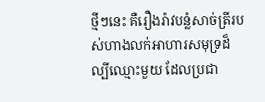ថ្មីៗនេះ គឺរឿងរ៉ាវបន្លំសាច់ត្រីរបស់ហាងលក់អាហារសមុទ្រដ៏ល្បីឈ្មោះមួយ ដែលប្រជា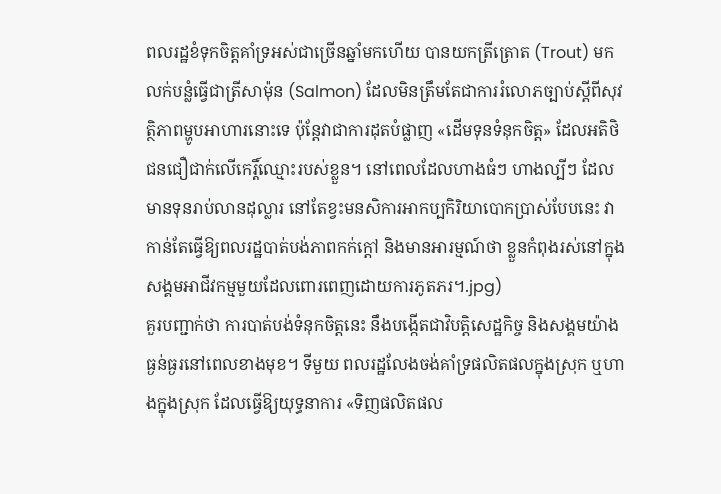ពលរដ្ឋខំទុកចិត្តគាំទ្រអស់ជាច្រើនឆ្នាំមកហើយ បានយកត្រីត្រោត (Trout) មកលក់បន្លំធ្វើជាត្រីសាម៉ុន (Salmon) ដែលមិនត្រឹមតែជាការរំលោភច្បាប់ស្តីពីសុវត្ថិភាពម្ហូបអាហារនោះទេ ប៉ុន្តែវាជាការដុតបំផ្លាញ «ដើមទុនទំនុកចិត្ត» ដែលអតិថិជនជឿជាក់លើកេរ្តិ៍ឈ្មោះរបស់ខ្លួន។ នៅពេលដែលហាងធំៗ ហាងល្បីៗ ដែលមានទុនរាប់លានដុល្លារ នៅតែខ្វះមនសិការអាកប្បកិរិយាបោកប្រាស់បែបនេះ វាកាន់តែធ្វើឱ្យពលរដ្ឋបាត់បង់ភាពកក់ក្តៅ និងមានអារម្មណ៍ថា ខ្លួនកំពុងរស់នៅក្នុងសង្គមអាជីវកម្មមួយដែលពោរពេញដោយការភូតភរ។.jpg)
គួរបញ្ជាក់ថា ការបាត់បង់ទំនុកចិត្តនេះ នឹងបង្កើតជាវិបត្តិសេដ្ឋកិច្ច និងសង្គមយ៉ាងធ្ងន់ធ្ងរនៅពេលខាងមុខ។ ទីមួយ ពលរដ្ឋលែងចង់គាំទ្រផលិតផលក្នុងស្រុក ឬហាងក្នុងស្រុក ដែលធ្វើឱ្យយុទ្ធនាការ «ទិញផលិតផល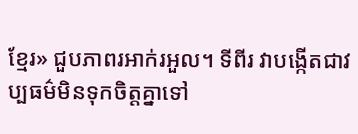ខ្មែរ» ជួបភាពរអាក់រអួល។ ទីពីរ វាបង្កើតជាវប្បធម៌មិនទុកចិត្តគ្នាទៅ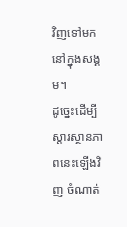វិញទៅមកនៅក្នុងសង្គម។
ដូច្នេះដើម្បីស្តារស្ថានភាពនេះឡើងវិញ ចំណាត់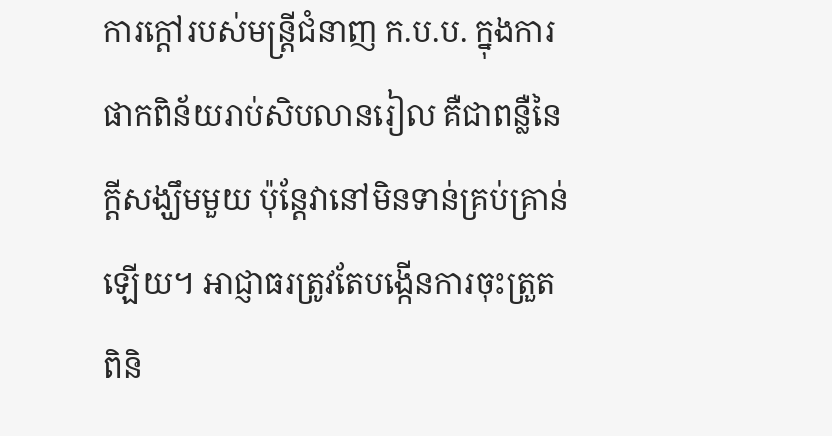ការក្តៅរបស់មន្ត្រីជំនាញ ក.ប.ប. ក្នុងការផាកពិន័យរាប់សិបលានរៀល គឺជាពន្លឺនៃក្តីសង្ឃឹមមួយ ប៉ុន្តែវានៅមិនទាន់គ្រប់គ្រាន់ឡើយ។ អាជ្ញាធរត្រូវតែបង្កើនការចុះត្រួតពិនិ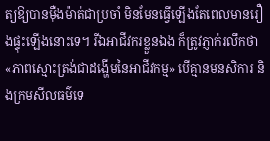ត្យឱ្យបានម៉ឺងម៉ាត់ជាប្រចាំ មិនមែនធ្វើឡើងតែពេលមានរឿងផ្ទុះឡើងនោះទេ។ រីឯអាជីវករខ្លួនឯង ក៏ត្រូវភ្ញាក់រលឹកថា «ភាពស្មោះត្រង់ជាដង្ហើមនៃអាជីវកម្ម» បើគ្មានមនសិការ និងក្រមសីលធម៌ទេ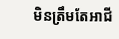មិនត្រឹមតែអាជី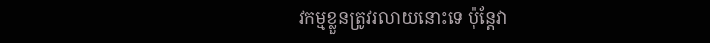វកម្មខ្លួនត្រូវរលាយនោះទេ ប៉ុន្តែវា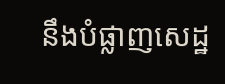នឹងបំផ្លាញសេដ្ឋ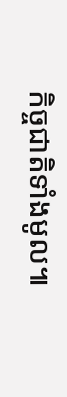កិច្ចជាតិទាំងមូល៕